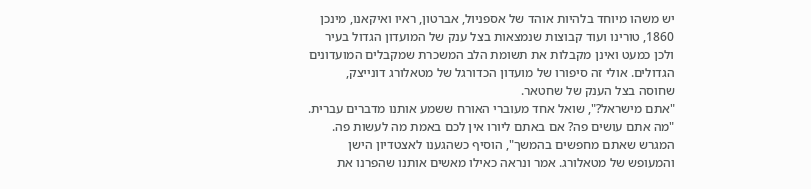יש משהו מיוחד בלהיות אוהד של אספניול, אברטון, ראיו ואיקאנו, מינכן 1860, טורינו ועוד קבוצות שנמצאות בצל ענק של המועדון הגדול בעיר ולכן כמעט ואינן מקבלות את תשומת הלב המשכרת שמקבלים המועדונים הגדולים. אולי זה סיפורו של מועדון הכדורגל של מטאלורג דונייצק, שחוסה בצל הענק של שחטאר.
"אתם מישראל?", שואל אחד מעוברי האורח ששמע אותנו מדברים עברית. "מה אתם עושים פה? אם באתם ליורו אין לכם באמת מה לעשות פה. המגרש שאתם מחפשים בהמשך", הוסיף כשהגענו לאצטדיון הישן והמעופש של מטאלורג. אמר ונראה כאילו מאשים אותנו שהפרנו את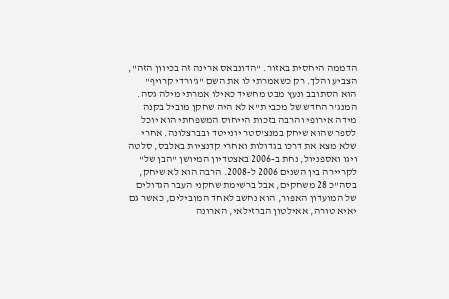הדממה היחסית באזור. "הדונבאס ארינה זה בכיוון הזה", הצביע והלך. רק כשאמרתי לו את השם "ג'ורדי קרויף" הוא הסתובב ונעץ מבט מחשיד כאילו אמרתי מילה גסה.
המנג'ר החדש של מכבי ת"א לא היה שחקן מוביל בקנה מידה אירופי והרבה בזכות הייחוס המשפחתי הוא יוכל לספר שהוא שיחק במנצ'סטר יונייטד ובברצלונה. אחרי שלא מצא את דרכו בגדולות ואחרי קדנציות באלבס, סלטה ויגו ואספניול, נחת ב-2006 באצטדיון המיושן "הבן של" לקריירה בין השנים 2006 ל-2008. הרבה הוא לא שיחק, בסה"כ 28 משחקים, אבל ברשימת שחקני העבר הגדולים של המועדון האפור, הוא נחשב לאחד המובילים, כאשר גם יאיא טורה, אאילטון הברזילאי, הארונה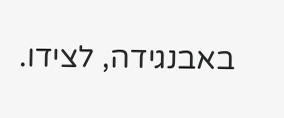באבנגידה, לצידו.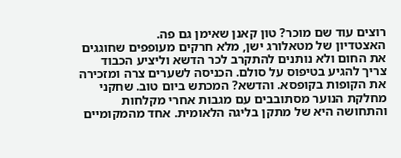רוצים עוד שם מוכר? טון קאנן שאימן גם פה.
האצטדיון של מטאלורג ישן, מלא חרקים מעופפים שחוגגים את החום ולא נותנים להתקרב לכר הדשא וליציע הכבוד צריך להגיע בטיפוס על סולם. הכניסה לשערים צרה ומזכירה את הקופות בקופסא. והדשא? המכתש ביום טוב. שחקני מחלקת הנוער מסתובבים עם מגבות אחרי מקלחות והתחושה היא של מתקן בליגה הלאומית. אחד מהמקומיים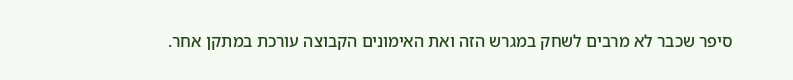סיפר שכבר לא מרבים לשחק במגרש הזה ואת האימונים הקבוצה עורכת במתקן אחר.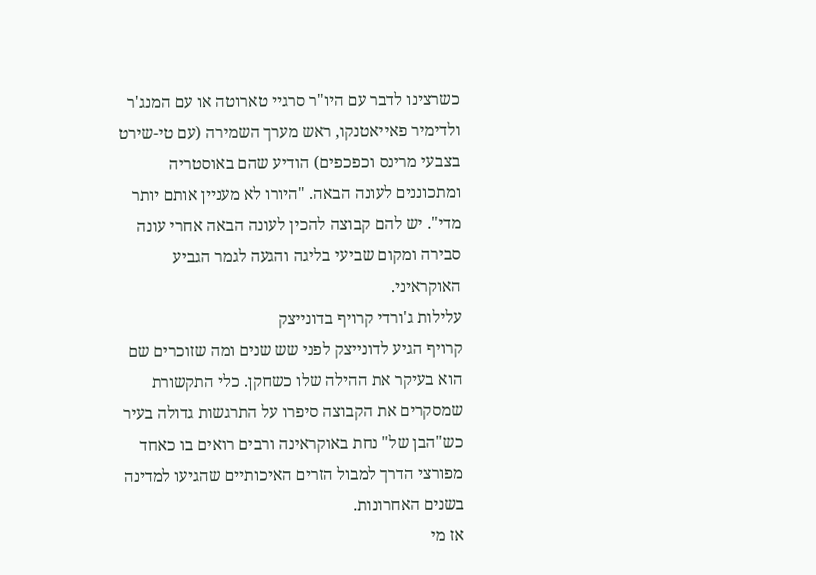כשרצינו לדבר עם היו"ר סרגיי טארוטה או עם המנג'ר ולדימיר פאייאטנקו, ראש מערך השמירה (עם טי-שירט בצבעי מרינס וכפכפים) הודיע שהם באוסטריה ומתכוננים לעונה הבאה. "היורו לא מעניין אותם יותר מדי". יש להם קבוצה להכין לעונה הבאה אחרי עונה סבירה ומקום שביעי בליגה והגעה לגמר הגביע האוקראיני.
עלילות ג'ורדי קרויף בדונייצק
קרויף הגיע לדונייצק לפני שש שנים ומה שזוכרים שם הוא בעיקר את ההילה שלו כשחקן. כלי התקשורת שמסקרים את הקבוצה סיפרו על התרגשות גדולה בעיר כש"הבן של" נחת באוקראינה ורבים רואים בו כאחד מפורצי הדרך למבול הזרים האיכותיים שהגיעו למדינה בשנים האחרונות.
אז מי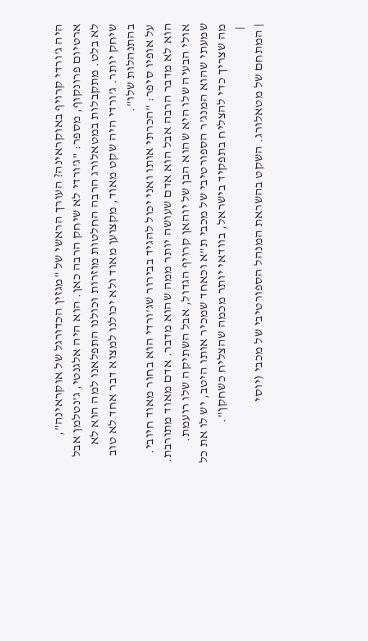היה ג'ורדי קרויף באוקראינה? העורך הראשי של "מגזין הכדורגל של אוקראינה", ארטיום פרונקוף, מספר: "ג'ורדי לא שיחק הרבה כאן. הוא היה אלגנטי, ג'נטלמן אבל לא בלט. מתקבלות במטאלורג הרבה החלטות מוזרות וכולנו התפלאנו למה הוא לא שיחק יותר. ג'ורדי היה שקט מאוד, מקצוען מאוד ולא יכולנו למצוא דבר אחד לא טוב בהתנהלות שלו".
על אופיו סיפר: "הכרתי אותו ואני יכול להגיד בבירור שג'ורדי הוא בחור מאוד חיובי. הוא לא מדבר הרבה אבל הוא אדם שעושה יותר ממה שהוא מדבר. אדם מאוד מתורבת. אולי הבעיה שלו היא שהוא הבן של יוהאן קרויף הגדול, אבל השתיקה שלו רועמת. שמעתי שהוא המנג'ר הספורטיבי של מכבי ת"א וכאחד שמכיר אותו היטב, יש לו את כל מה שצריך כדי להצליח בתפקיד בישראל, בוודאי יותר מכמה שהצליח כשחקן".
 |
| המתחם של מטאלורג. השקט בהשראת המנהל הספורטיבי של מכבי (יוסי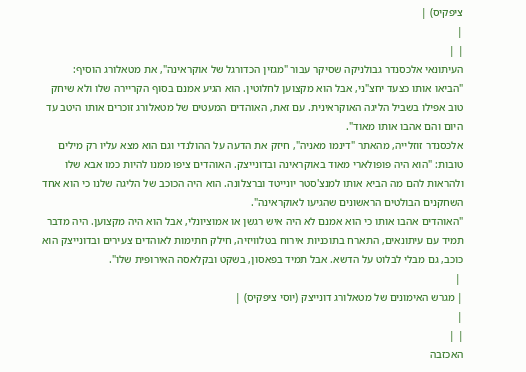ציפקיס) |
|
| |
העיתונאי אלכסנדר גבולניקה שסיקר עבור "מגזין הכדורגל של אוקראינה", את מטאלורג הוסיף: "הביאו אותו כצעד יחצ"ני, אבל הוא מקצוען לחלוטין. הוא הגיע אמנם בסוף הקריירה שלו ולא שיחק טוב אפילו בשביל הליגה האוקראינית. עם זאת, האוהדים המעטים של מטאלורג זוכרים אותו היטב עד היום והם אהבו אותו מאוד".
אלכסנדר זוזלייה, מהאתר "דינמו מאניה", חיזק את הדעה על ההולנדי וגם הוא מצא עליו רק מילים טובות: "הוא היה פופולארי מאוד באוקראינה ובדונייצק. האוהדים ציפו ממנו להיות כמו אבא שלו ולהראות להם מה הביא אותו למנצ'סטר יונייטד וברצלונה. הוא היה הכוכב של הליגה שלנו כי הוא אחד השחקנים הבולטים הראשונים שהגיעו לאוקראינה".
"האוהדים אהבו אותו כי הוא אמנם לא היה איש רגשן או אמוציונלי, אבל הוא היה מקצוען. היה מדבר תמיד עם עיתונאים, התארח בתוכניות אירוח בטלוויזיה, חילק חתימות לאוהדים צעירים ובדונייצק הוא כוכב, גם מבלי לבלוט על הדשא. אבל תמיד בפאסון, בשקט ובקלאסה האירופית שלו".
 |
| מגרש האימונים של מטאלורג דונייצק (יוסי ציפקיס) |
|
| |
האכזבה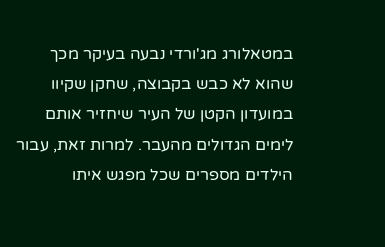במטאלורג מג'ורדי נבעה בעיקר מכך שהוא לא כבש בקבוצה, שחקן שקיוו במועדון הקטן של העיר שיחזיר אותם לימים הגדולים מהעבר. למרות זאת, עבור הילדים מספרים שכל מפגש איתו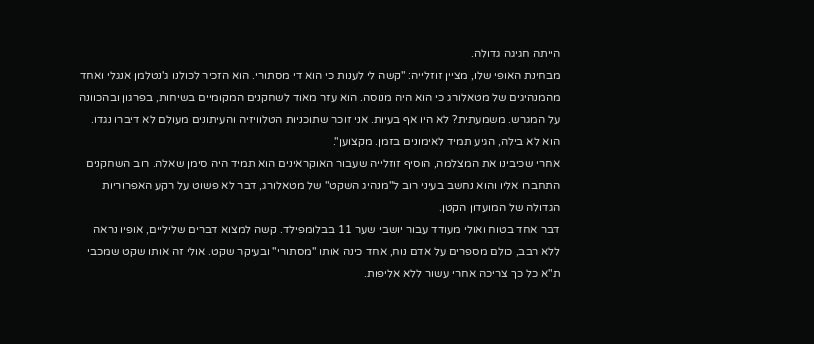הייתה חגיגה גדולה.
מבחינת האופי שלו, מציין זוזלייה: "קשה לי לענות כי הוא די מסתורי. הוא הזכיר לכולנו ג'נטלמן אנגלי ואחד מהמנהיגים של מטאלורג כי הוא היה מנוסה. הוא עזר מאוד לשחקנים המקומיים בשיחות, בפרגון ובהכוונה על המגרש. משמעתית? לא היו אף בעיות. אני זוכר שתוכניות הטלוויזיה והעיתונים מעולם לא דיברו נגדו. הוא לא בילה, הגיע תמיד לאימונים בזמן. מקצוען".
אחרי שכיבינו את המצלמה, הוסיף זוזלייה שעבור האוקראינים הוא תמיד היה סימן שאלה. רוב השחקנים התחברו אליו והוא נחשב בעיני רוב ל"מנהיג השקט" של מטאלורג, דבר לא פשוט על רקע האפרוריות הגדולה של המועדון הקטן.
דבר אחד בטוח ואולי מעודד עבור יושבי שער 11 בבלומפילד. קשה למצוא דברים שליליים, אופיו נראה ללא רבב, כולם מספרים על אדם נוח, אחד כינה אותו "מסתורי" ובעיקר שקט. אולי זה אותו שקט שמכבי ת"א כל כך צריכה אחרי עשור ללא אליפות.